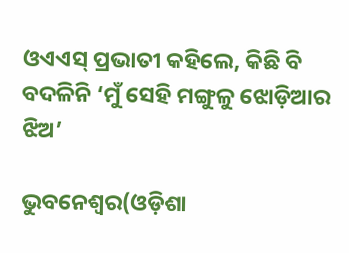ଓଏଏସ୍‌ ପ୍ରଭାତୀ କହିଲେ, କିଛି ବି ବଦଳିନି ‘ମୁଁ ସେହି ମଙ୍ଗୁଳୁ ଝୋଡ଼ିଆର ଝିଅ’

ଭୁବନେଶ୍ୱର(ଓଡ଼ିଶା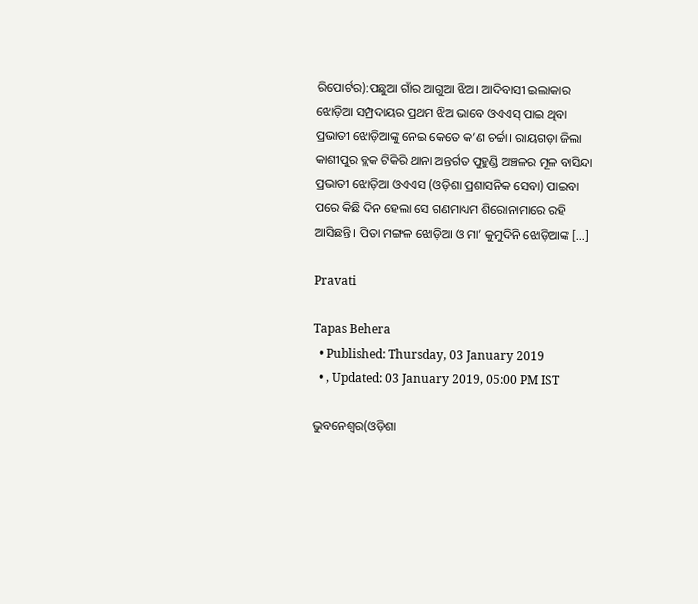ରିପୋର୍ଟର):ପଛୁଆ ଗାଁର ଆଗୁଆ ଝିଅ। ଆଦିବାସୀ ଇଲାକାର ଝୋଡ଼ିଆ ସମ୍ପ୍ରଦାୟର ପ୍ରଥମ ଝିଅ ଭାବେ ଓଏଏସ୍‌ ପାଇ ଥିବା ପ୍ରଭାତୀ ଝୋଡ଼ିଆଙ୍କୁ ନେଇ କେତେ କ’ଣ ଚର୍ଚ୍ଚା। ରାୟଗଡ଼ା ଜିଲା କାଶୀପୁର ବ୍ଲକ ଟିକିରି ଥାନା ଅନ୍ତର୍ଗତ ପୁହୁଣ୍ଡି ଅଞ୍ଚଳର ମୂଳ ବାସିନ୍ଦା ପ୍ରଭାତୀ ଝୋଡ଼ିଆ ଓଏଏସ (ଓଡ଼ିଶା ପ୍ରଶାସନିକ ସେବା) ପାଇବା ପରେ କିଛି ଦିନ ହେଲା ସେ ଗଣମାଧ୍ୟମ ଶିରୋନାମାରେ ରହି ଆସିଛନ୍ତି। ପିତା ମଙ୍ଗଳ ଝୋଡ଼ିଆ ଓ ମା’ କୁମୁଦିନି ଝୋଡ଼ିଆଙ୍କ […]

Pravati

Tapas Behera
  • Published: Thursday, 03 January 2019
  • , Updated: 03 January 2019, 05:00 PM IST

ଭୁବନେଶ୍ୱର(ଓଡ଼ିଶା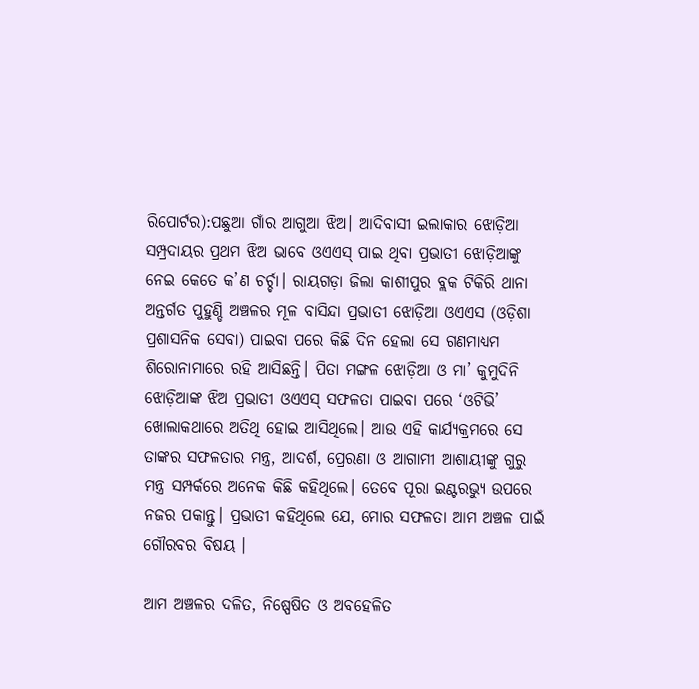ରିପୋର୍ଟର):ପଛୁଆ ଗାଁର ଆଗୁଆ ଝିଅ। ଆଦିବାସୀ ଇଲାକାର ଝୋଡ଼ିଆ ସମ୍ପ୍ରଦାୟର ପ୍ରଥମ ଝିଅ ଭାବେ ଓଏଏସ୍‌ ପାଇ ଥିବା ପ୍ରଭାତୀ ଝୋଡ଼ିଆଙ୍କୁ ନେଇ କେତେ କ’ଣ ଚର୍ଚ୍ଚା। ରାୟଗଡ଼ା ଜିଲା କାଶୀପୁର ବ୍ଲକ ଟିକିରି ଥାନା ଅନ୍ତର୍ଗତ ପୁହୁଣ୍ଡି ଅଞ୍ଚଳର ମୂଳ ବାସିନ୍ଦା ପ୍ରଭାତୀ ଝୋଡ଼ିଆ ଓଏଏସ (ଓଡ଼ିଶା ପ୍ରଶାସନିକ ସେବା) ପାଇବା ପରେ କିଛି ଦିନ ହେଲା ସେ ଗଣମାଧ୍ୟମ ଶିରୋନାମାରେ ରହି ଆସିଛନ୍ତି। ପିତା ମଙ୍ଗଳ ଝୋଡ଼ିଆ ଓ ମା’ କୁମୁଦିନି ଝୋଡ଼ିଆଙ୍କ ଝିଅ ପ୍ରଭାତୀ ଓଏଏସ୍‌ ସଫଳତା ପାଇବା ପରେ ‘ଓଟିଭି’ ଖୋଲାକଥାରେ ଅତିଥି ହୋଇ ଆସିଥିଲେ। ଆଉ ଏହି କାର୍ଯ୍ୟକ୍ରମରେ ସେ ତାଙ୍କର ସଫଳତାର ମନ୍ତ୍ର, ଆଦର୍ଶ, ପ୍ରେରଣା ଓ ଆଗାମୀ ଆଶାୟୀଙ୍କୁ ଗୁରୁ ମନ୍ତ୍ର ସମ୍ପର୍କରେ ଅନେକ କିଛି କହିଥିଲେ। ତେବେ ପୂରା ଇଣ୍ଟରଭ୍ୟୁ ଉପରେ ନଜର ପକାନ୍ତୁ। ପ୍ରଭାତୀ କହିଥିଲେ ଯେ, ମୋର ସଫଳତା ଆମ ଅଞ୍ଚଳ ପାଇଁ  ଗୌରବର ବିଷୟ ।

ଆମ ଅଞ୍ଚଳର ଦଳିତ, ନିଷ୍ପେଷିତ ଓ ଅବହେଳିତ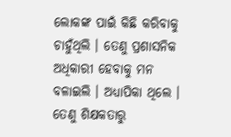ଲୋକଙ୍କ ପାଇଁ କିଛି କରିବାକୁ ଚାହୁଁଥିଲି । ତେଣୁ ପ୍ରଶାସନିକ ଅଧିକାରୀ ହେବାକୁ ମନ ବଳାଇଲି । ଅଧ୍ୟାପିକା ଥିଲେ । ତେଣୁ ଶିକ୍ଷକତାରୁ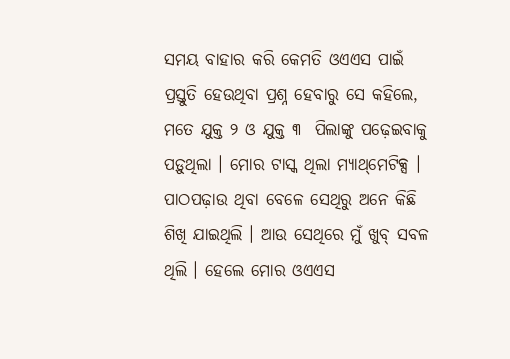ସମୟ ବାହାର କରି କେମତି ଓଏଏସ ପାଇଁ ପ୍ରସ୍ତୁତି ହେଉଥିବା ପ୍ରଶ୍ନ ହେବାରୁ ସେ କହିଲେ, ମତେ ଯୁକ୍ତ ୨ ଓ ଯୁକ୍ତ ୩  ପିଲାଙ୍କୁ ପଢ଼େଇବାକୁ ପଡ଼ୁଥିଲା । ମୋର ଟାସ୍କ ଥିଲା ମ୍ୟାଥ୍‌ମେଟିକ୍ସ । ପାଠପଢ଼ାଉ ଥିବା ବେଳେ ସେଥିରୁ ଅନେ କିଛି ଶିଖି ଯାଇଥିଲି । ଆଉ ସେଥିରେ ମୁଁ ଖୁବ୍‌ ସବଳ ଥିଲି । ହେଲେ ମୋର ଓଏଏସ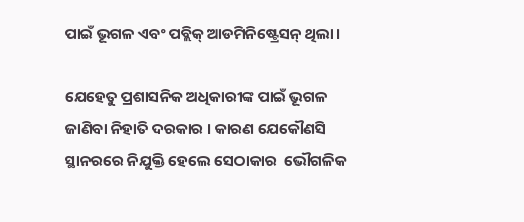ପାଇଁ ଭୂଗଳ ଏବଂ ପବ୍ଲିକ୍‌ ଆଡମିନିଷ୍ଟ୍ରେସନ୍‌ ଥିଲା।

ଯେହେତୁ ପ୍ରଶାସନିକ ଅଧିକାରୀଙ୍କ ପାଇଁ ଭୂଗଳ ଜାଣିବା ନିହାତି ଦରକାର । କାରଣ ଯେକୌଣସି ସ୍ଥାନରରେ ନିଯୁକ୍ତି ହେଲେ ସେଠାକାର  ଭୌଗଳିକ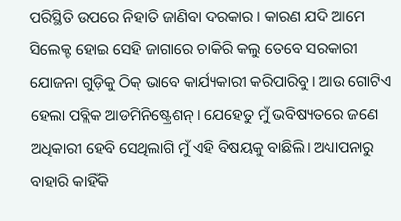ପରିସ୍ଥିତି ଉପରେ ନିହାତି ଜାଣିବା ଦରକାର । କାରଣ ଯଦି ଆମେ ସିଲେକ୍ଟ ହୋଇ ସେହି ଜାଗାରେ ଚାକିରି କଲୁ ତେବେ ସରକାରୀ ଯୋଜନା ଗୁଡ଼ିକୁ ଠିକ୍‌ ଭାବେ କାର୍ଯ୍ୟକାରୀ କରିପାରିବୁ। ଆଉ ଗୋଟିଏ ହେଲା ପବ୍ଲିକ ଆଡମିନିଷ୍ଟ୍ରେଶନ୍‌। ଯେହେତୁ ମୁଁ ଭବିଷ୍ୟତରେ ଜଣେ ଅଧିକାରୀ ହେବି ସେଥିଲାଗି ମୁଁ ଏହି ବିଷୟକୁ ବାଛିଲି। ଅଧ୍ୟାପନାରୁ ବାହାରି କାହିଁକି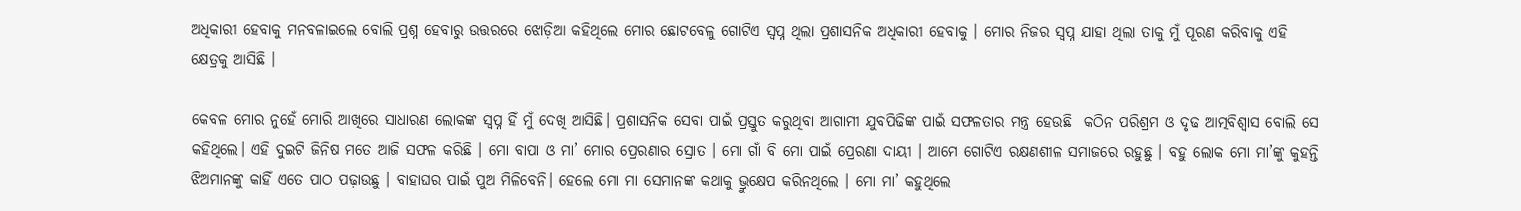ଅଧିକାରୀ ହେବାକୁ ମନବଳାଇଲେ ବୋଲି ପ୍ରଶ୍ନ ହେବାରୁ ଉତ୍ତରରେ ଝୋଡ଼ିଆ କହିଥିଲେ ମୋର ଛୋଟବେଳୁ ଗୋଟିଏ ସ୍ୱପ୍ନ ଥିଲା ପ୍ରଶାସନିକ ଅଧିକାରୀ ହେବାକୁ । ମୋର ନିଜର ସ୍ୱପ୍ନ ଯାହା ଥିଲା ତାକୁ ମୁଁ ପୂରଣ କରିବାକୁ ଏହି କ୍ଷେତ୍ରକୁ ଆସିଛି ।

କେବଳ ମୋର ନୁହେଁ ମୋରି ଆଖିରେ ସାଧାରଣ ଲୋକଙ୍କ ସ୍ୱପ୍ନ ହିଁ ମୁଁ ଦେଖି ଆସିଛି। ପ୍ରଶାସନିକ ସେବା ପାଇଁ ପ୍ରସ୍ତୁତ କରୁଥିବା ଆଗାମୀ ଯୁବପିଢିଙ୍କ ପାଇଁ ସଫଳତାର ମନ୍ତ୍ର ହେଉଛି  କଠିନ ପରିଶ୍ରମ ଓ ଦୃଢ ଆତ୍ମବିଶ୍ୱାସ ବୋଲି ସେ କହିଥିଲେ। ଏହି ଦୁଇଟି ଜିନିଷ ମତେ ଆଜି ସଫଳ କରିଛି । ମୋ ବାପା ଓ ମା’ ମୋର ପ୍ରେରଣାର ସ୍ରୋତ । ମୋ ଗାଁ ବି ମୋ ପାଇଁ ପ୍ରେରଣା ଦାୟୀ । ଆମେ ଗୋଟିଏ ରକ୍ଷଣଶୀଳ ସମାଜରେ ରହୁଛୁ । ବହୁ ଲୋକ ମୋ ମା’ଙ୍କୁ କୁହନ୍ତି ଝିଅମାନଙ୍କୁ କାହିଁ ଏତେ ପାଠ ପଢ଼ାଉଛୁ । ବାହାଘର ପାଇଁ ପୁଅ ମିଳିବେନି। ହେଲେ ମୋ ମା ସେମାନଙ୍କ କଥାକୁ ଭ୍ରୁକ୍ଷେପ କରିନଥିଲେ । ମୋ ମା’ କହୁଥିଲେ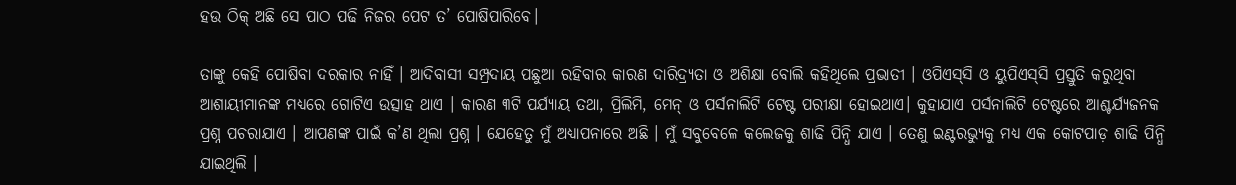ହଉ ଠିକ୍ ଅଛି ସେ ପାଠ ପଢି ନିଜର ପେଟ ତ’ ପୋଷିପାରିବେ।

ତାଙ୍କୁ କେହି ପୋଷିବା ଦରକାର ନାହିଁ । ଆଦିବାସୀ ସମ୍ପ୍ରଦାୟ ପଛୁଆ ରହିବାର କାରଣ ଦାରିଦ୍ର‌୍ୟତା ଓ ଅଶିକ୍ଷା ବୋଲି କହିଥିଲେ ପ୍ରଭାତୀ । ଓପିଏସ୍‌ସି ଓ ୟୁପିଏସ୍‌ସି ପ୍ରସ୍ତୁତି କରୁଥିବା ଆଶାୟୀମାନଙ୍କ ମଧ୍ୟରେ ଗୋଟିଏ ଉତ୍ସାହ ଥାଏ । କାରଣ ୩ଟି ପର୍ଯ୍ୟାୟ ତଥା, ପ୍ରିଲିମି, ମେନ୍‌ ଓ ପର୍ସନାଲିଟି ଟେଷ୍ଟ ପରୀକ୍ଷା ହୋଇଥାଏ। କୁହାଯାଏ ପର୍ସନାଲିଟି ଟେଷ୍ଟରେ ଆଶ୍ଚର୍ଯ୍ୟଜନକ ପ୍ରଶ୍ନ ପଚରାଯାଏ । ଆପଣଙ୍କ ପାଇଁ କ’ଣ ଥିଲା ପ୍ରଶ୍ନ । ଯେହେତୁ ମୁଁ ଅଧ୍ୟାପନାରେ ଅଛି । ମୁଁ ସବୁବେଳେ କଲେଜକୁ ଶାଢି ପିନ୍ଧି ଯାଏ । ତେଣୁ ଇଣ୍ଟରଭ୍ୟୁକୁ ମଧ୍ୟ ଏକ କୋଟପାଡ଼ ଶାଢି ପିନ୍ଧି ଯାଇଥିଲି ।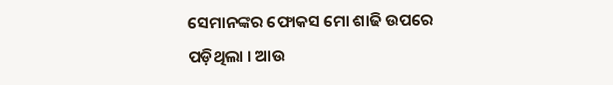ସେମାନଙ୍କର ଫୋକସ ମୋ ଶାଢି ଉପରେ ପଡ଼ିଥିଲା । ଆଉ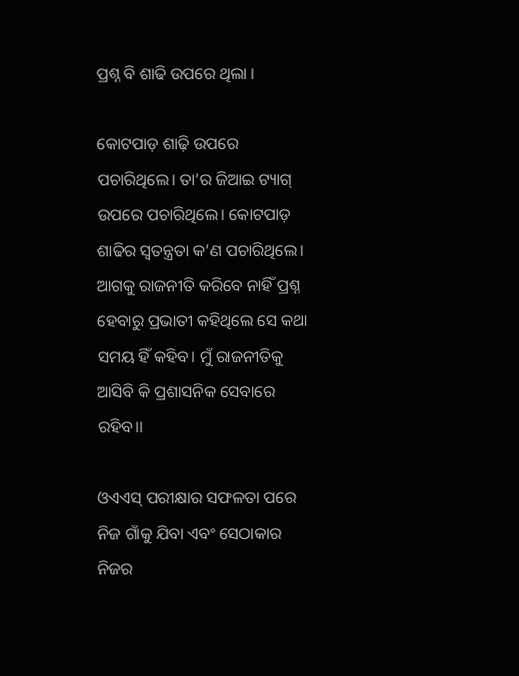ପ୍ରଶ୍ନ ବି ଶାଢି ଉପରେ ଥିଲା ।

କୋଟପାଡ଼ ଶାଢ଼ି ଉପରେ ପଚାରିଥିଲେ। ତା’ର ଜିଆଇ ଟ୍ୟାଗ୍‌ ଉପରେ ପଚାରିଥିଲେ। କୋଟପାଡ଼ ଶାଢିର ସ୍ୱତନ୍ତ୍ରତା କ’ଣ ପଚାରିଥିଲେ। ଆଗକୁ ରାଜନୀତି କରିବେ ନାହିଁ ପ୍ରଶ୍ନ ହେବାରୁ ପ୍ରଭାତୀ କହିଥିଲେ ସେ କଥା ସମୟ ହିଁ କହିବ। ମୁଁ ରାଜନୀତିକୁ ଆସିବି କି ପ୍ରଶାସନିକ ସେବାରେ ରହିବ।।

ଓଏଏସ୍‌ ପରୀକ୍ଷାର ସଫଳତା ପରେ ନିଜ ଗାଁକୁ ଯିବା ଏବଂ ସେଠାକାର ନିଜର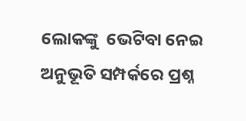ଲୋକଙ୍କୁ  ଭେଟିବା ନେଇ ଅନୁଭୂତି ସମ୍ପର୍କରେ ପ୍ରଶ୍ନ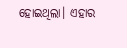ହୋଇଥିଲା। ଏହାର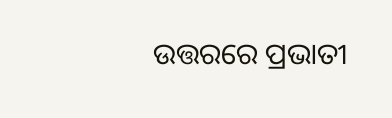ଉତ୍ତରରେ ପ୍ରଭାତୀ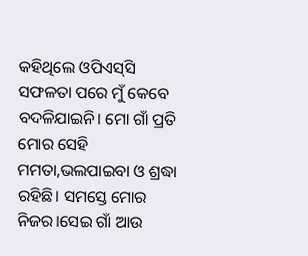କହିଥିଲେ ଓପିଏସ୍‌ସି ସଫଳତା ପରେ ମୁଁ କେବେ ବଦଳିଯାଇନି। ମୋ ଗାଁ ପ୍ରତି ମୋର ସେହି ମମତା,ଭଲପାଇବା ଓ ଶ୍ରଦ୍ଧା ରହିଛି। ସମସ୍ତେ ମୋର ନିଜର।ସେଇ ଗାଁ ଆଉ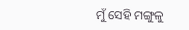ମୁଁ ସେହି ମଙ୍ଗୁଳୁ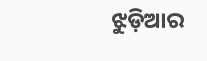ଝୁଡ଼ିଆର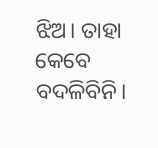ଝିଅ। ତାହା କେବେ ବଦଳିବିନି।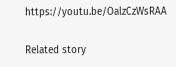https://youtu.be/OalzCzWsRAA

Related story